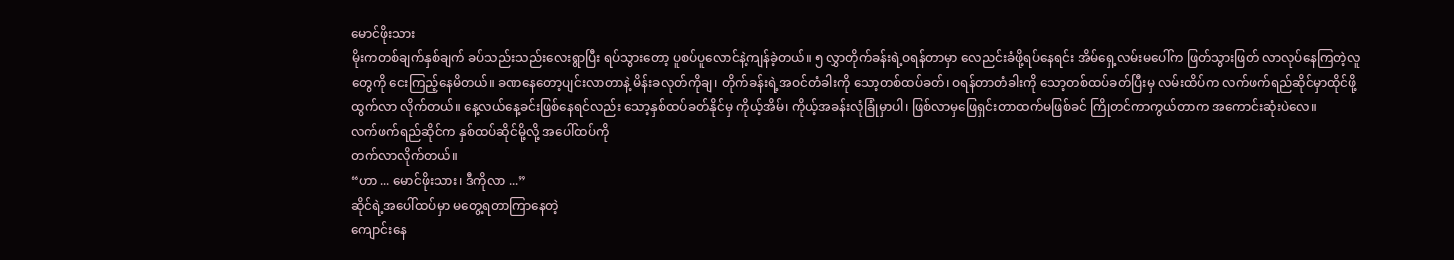မောင်ဖိုးသား
မိုးကတစ်ချက်နှစ်ချက် ခပ်သည်းသည်းလေးရွာပြီး ရပ်သွားတော့ ပူစပ်ပူလောင်နဲ့ကျန်ခဲ့တယ်။ ၅ လွှာတိုက်ခန်းရဲ့ဝရန်တာမှာ လေညင်းခံဖို့ရပ်နေရင်း အိမ်ရှေ့လမ်းမပေါ်က ဖြတ်သွားဖြတ် လာလုပ်နေကြတဲ့လူတွေကို ငေးကြည့်နေမိတယ်။ ခဏနေတော့ပျင်းလာတာနဲ့ မိန်းခလုတ်ကိုချ၊ တိုက်ခန်းရဲ့အဝင်တံခါးကို သော့တစ်ထပ်ခတ်၊ ဝရန်တာတံခါးကို သော့တစ်ထပ်ခတ်ပြီးမှ လမ်းထိပ်က လက်ဖက်ရည်ဆိုင်မှာထိုင်ဖို့ ထွက်လာ လိုက်တယ်။ နေ့လယ်နေ့ခင်းဖြစ်နေရင်လည်း သော့နှစ်ထပ်ခတ်နိုင်မှ ကိုယ့်အိမ်၊ ကိုယ့်အခန်းလုံခြုံမှာပါ၊ ဖြစ်လာမှဖြေရှင်းတာထက်မဖြစ်ခင် ကြိုတင်ကာကွယ်တာက အကောင်းဆုံးပဲလေ။
လက်ဖက်ရည်ဆိုင်က နှစ်ထပ်ဆိုင်မို့လို့ အပေါ်ထပ်ကို
တက်လာလိုက်တယ်။
“ဟာ ... မောင်ဖိုးသား၊ ဒီကိုလာ ...”
ဆိုင်ရဲ့အပေါ်ထပ်မှာ မတွေ့ရတာကြာနေတဲ့
ကျောင်းနေ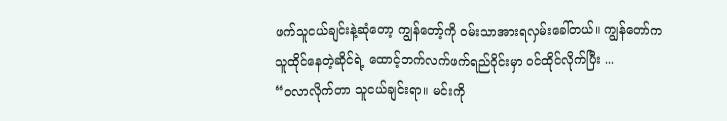ဖက်သူငယ်ချင်းနဲ့ဆုံတော့ ကျွန်တော့်ကို ဝမ်းသာအားရလှမ်းခေါ်တယ်။ ကျွန်တော်က
သူထိုင်နေတဲ့ဆိုင်ရဲ့ ထောင့်ဘက်လက်ဖက်ရည်ဝိုင်းမှာ ဝင်ထိုင်လိုက်ပြီး ...
“ဝလာလိုက်တာ သူငယ်ချင်းရာ။ မင်းကို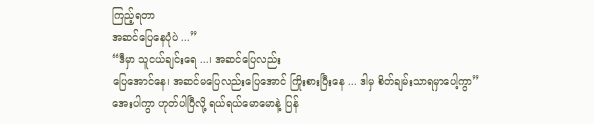ကြည့်ရတာ
အဆင်ပြေနေပုံပဲ ...”
“ဒီမှာ သူငယ်ချင်းရေ ...၊ အဆင်ပြေလည်း
ပြေအောင်နေ၊ အဆင်မပြေလည်းပြေအောင် ကြိုးစားပြီးနေ ... ဒါမှ စိတ်ချမ်းသာရမှာပေါ့ကွာ”
အေးပါကွာ ဟုတ်ပါပြီလို့ ရယ်ရယ်မောမောနဲ့ ပြန်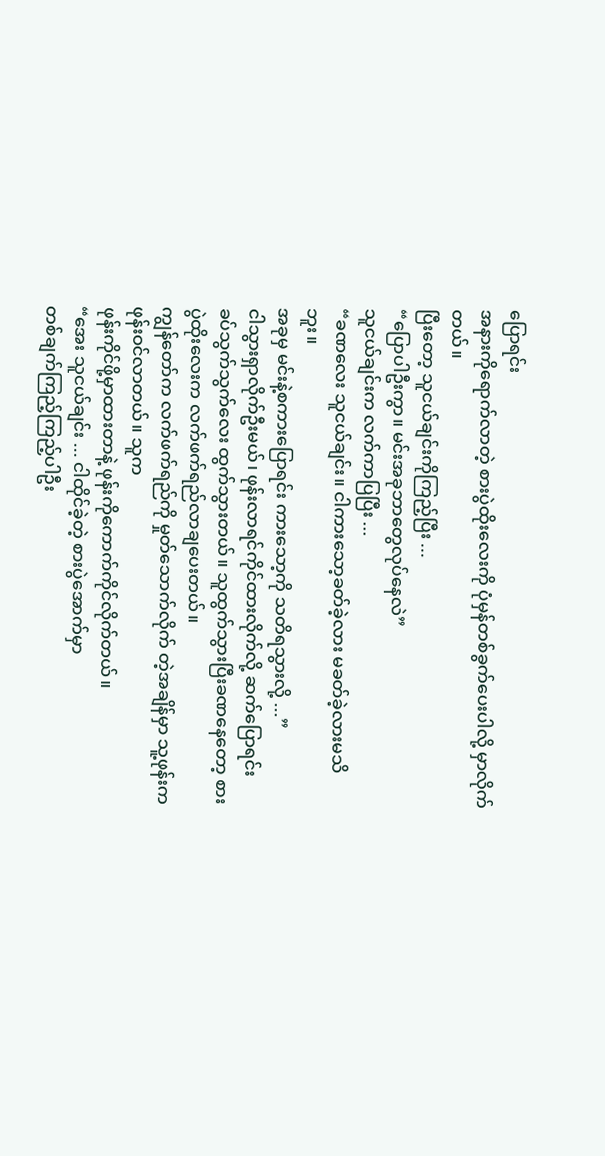ပြောရင်း
အနားကိုရောက်လာတဲ့ စားပွဲထိုးလေးကို ပုံမှန်တစ်ခွက်ပေးပါလို့ မှာလိုက်တယ်။
ပြီးတော့ သူငယ်ချင်းကိုကြည့်ပြီး ...
“ပြောပါဦးကွာ။ မင်းအခုဘာတွေလုပ်နေလဲ”
သူငယ်ချင်းက လက်ကာပြပြီး ...
“ခဏလေး သူငယ်ချင်း။ ငါကားသော့ခတ်ခဲ့လား မခတ်ခဲ့လားမသိဘူး။
အခုမှ မင်းနဲ့စကားပြောရင်း ကားသော့ကို သတိရသွားလို့ ...”
ငါသွားရှာလိုက်ဦးမယ်၊ ဖုန်းလာရင်ကိုင်ထားလိုက်လို့ ဆက်ပြောရင်း
ခပ်သွက်သွက်လေး ထွက်သွားတယ်။ သူထွက်သွားပြီးခဏနေတော့ စားပွဲထိုးလေးက လက်ဖက်ရည်လာချပေးတယ်။
ကျွန်တော်က လက်ဖက်ရည်ကို မှုတ်သောက်လိုက် တဲ့အချိန်မှာ သူ့ဖုန်းက ဖုန်းဝင်လာတယ်။ သူက
ဖုန်းကိုင်ဖို့မှာထားတာနဲ့ ဖုန်းကိုကောက်ကိုင်လိုက်တယ်။
“အေး သူငယ်ချင်း ... ငါထိုင်ခဲ့တဲ့ စားပွဲအောက်မှာ
တစ်ချက်ကြည့်ကြည့်ပါဦး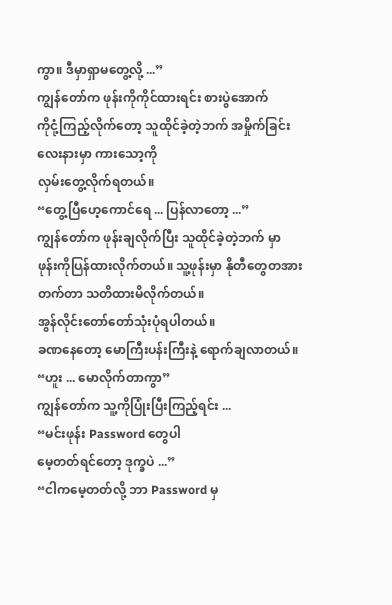ကွာ။ ဒီမှာရှာမတွေ့လို့ ...”
ကျွန်တော်က ဖုန်းကိုကိုင်ထားရင်း စားပွဲအောက်
ကိုငုံ့ကြည့်လိုက်တော့ သူထိုင်ခဲ့တဲ့ဘက် အမှိုက်ခြင်းလေးနားမှာ ကားသော့ကို
လှမ်းတွေ့လိုက်ရတယ်။
“တွေ့ပြီဟေ့ကောင်ရေ ... ပြန်လာတော့ ...”
ကျွန်တော်က ဖုန်းချလိုက်ပြီး သူထိုင်ခဲ့တဲ့ဘက် မှာ
ဖုန်းကိုပြန်ထားလိုက်တယ်။ သူ့ဖုန်းမှာ နိုတီတွေတအားတက်တာ သတိထားမိလိုက်တယ်။
အွန်လိုင်းတော်တော်သုံးပုံရပါတယ်။
ခဏနေတော့ မောကြီးပန်းကြီးနဲ့ ရောက်ချလာတယ်။
“ဟူး ... မောလိုက်တာကွာ”
ကျွန်တော်က သူ့ကိုပြုံးပြီးကြည့်ရင်း ...
“မင်းဖုန်း Password တွေပါ
မေ့တတ်ရင်တော့ ဒုက္ခပဲ ...”
“ငါကမေ့တတ်လို့ ဘာ Password မှ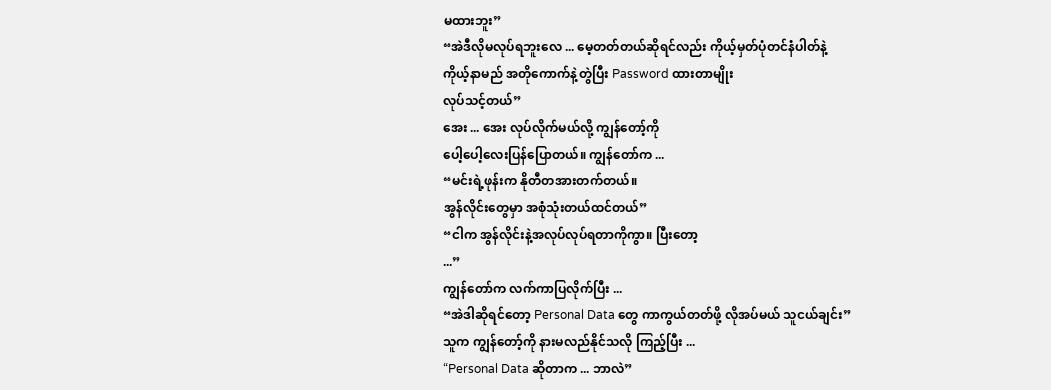မထားဘူး”
“အဲဒီလိုမလုပ်ရဘူးလေ ... မေ့တတ်တယ်ဆိုရင်လည်း ကိုယ့်မှတ်ပုံတင်နံပါတ်နဲ့
ကိုယ့်နာမည် အတိုကောက်နဲ့တွဲပြီး Password ထားတာမျိုး
လုပ်သင့်တယ်”
အေး ... အေး လုပ်လိုက်မယ်လို့ ကျွန်တော့်ကို
ပေါ့ပေါ့လေးပြန်ပြောတယ်။ ကျွန်တော်က ...
“မင်းရဲ့ဖုန်းက နိုတီတအားတက်တယ်။
အွန်လိုင်းတွေမှာ အစုံသုံးတယ်ထင်တယ်”
“ငါက အွန်လိုင်းနဲ့အလုပ်လုပ်ရတာကိုကွာ။ ပြီးတော့
...”
ကျွန်တော်က လက်ကာပြလိုက်ပြီး ...
“အဲဒါဆိုရင်တော့ Personal Data တွေ ကာကွယ်တတ်ဖို့ လိုအပ်မယ် သူငယ်ချင်း”
သူက ကျွန်တော့်ကို နားမလည်နိုင်သလို ကြည့်ပြီး ...
“Personal Data ဆိုတာက ... ဘာလဲ”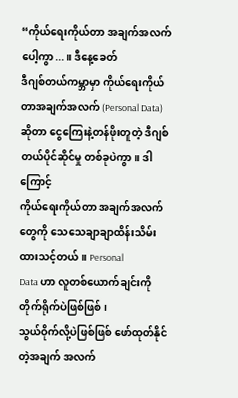“ကိုယ်ရေးကိုယ်တာ အချက်အလက်ပေါ့ကွာ...။ ဒီနေ့ခေတ်
ဒီဂျစ်တယ်ကမ္ဘာမှာ ကိုယ်ရေးကိုယ်တာအချက်အလက် (Personal Data) ဆိုတာ ငွေကြေးနဲ့တန်ဖိုးတူတဲ့ ဒီဂျစ်တယ်ပိုင်ဆိုင်မှု တစ်ခုပဲကွာ။ ဒါကြောင့်
ကိုယ်ရေးကိုယ်တာ အချက်အလက်တွေကို သေသေချာချာထိန်းသိမ်း ထားသင့်တယ်။ Personal
Data ဟာ လူတစ်ယောက်ချင်းကို တိုက်ရိုက်ပဲဖြစ်ဖြစ်၊
သွယ်ဝိုက်လို့ပဲဖြစ်ဖြစ် ဖော်ထုတ်နိုင်တဲ့အချက် အလက်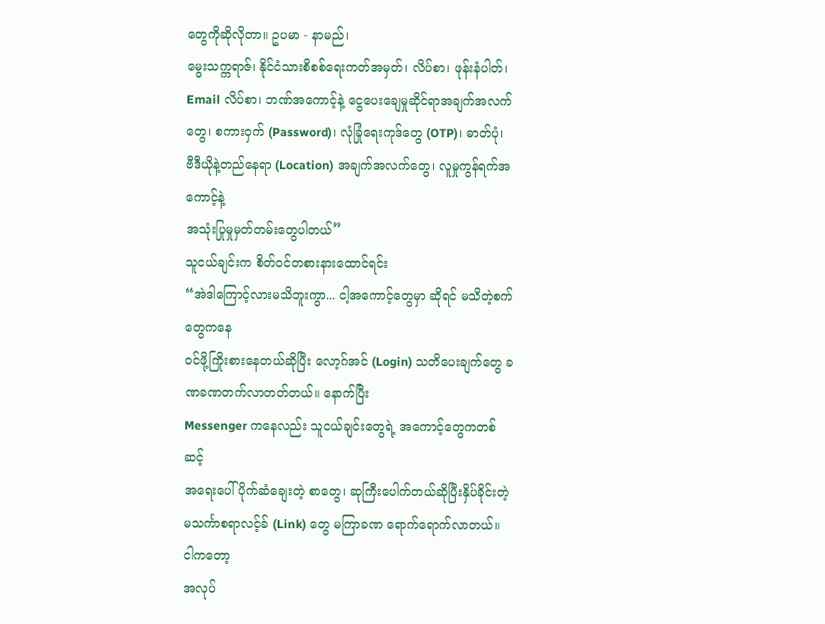တွေကိုဆိုလိုတာ။ ဥပမာ - နာမည်၊
မွေးသက္ကရာဇ်၊ နိုင်ငံသားစိစစ်ရေးကတ်အမှတ်၊ လိပ်စာ၊ ဖုန်းနံပါတ်၊ Email လိပ်စာ၊ ဘဏ်အကောင့်နဲ့ ငွေပေးချေမှုဆိုင်ရာအချက်အလက်တွေ၊ စကားဝှက် (Password)၊ လုံခြုံရေးကုဒ်တွေ (OTP)၊ ဓာတ်ပုံ၊
ဗီဒီယိုနဲ့တည်နေရာ (Location) အချက်အလက်တွေ၊ လူမှုကွန်ရက်အကောင့်နဲ့
အသုံးပြုမှုမှတ်တမ်းတွေပါတယ်”
သူငယ်ချင်းက စိတ်ဝင်တစားနားထောင်ရင်း
“အဲဒါကြောင့်လားမသိဘူးကွာ... ငါ့အကောင့်တွေမှာ ဆိုရင် မသိတဲ့စက်တွေကနေ
ဝင်ဖို့ကြိုးစားနေတယ်ဆိုပြီး လော့ဂ်အင် (Login) သတိပေးချက်တွေ ခဏခဏတက်လာတတ်တယ်။ နောက်ပြီး
Messenger ကနေလည်း သူငယ်ချင်းတွေရဲ့ အကောင့်တွေကတစ်ဆင့်
အရေးပေါ်ပိုက်ဆံချေးတဲ့ စာတွေ၊ ဆုကြီးပေါက်တယ်ဆိုပြီးနှိပ်ခိုင်းတဲ့
မသင်္ကာစရာလင့်ခ် (Link) တွေ မကြာခဏ ရောက်ရောက်လာတယ်။ ငါကတော့
အလုပ်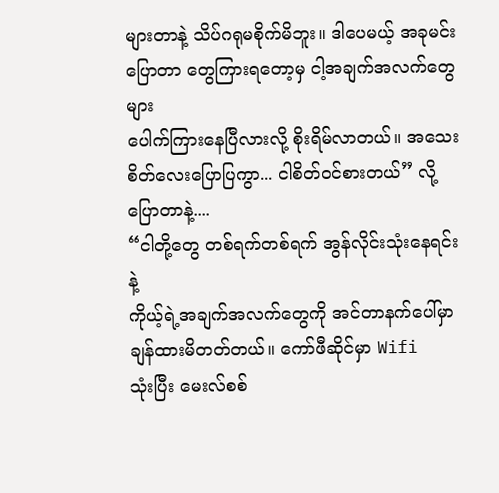များတာနဲ့ သိပ်ဂရုမစိုက်မိဘူး။ ဒါပေမယ့် အခုမင်းပြောတာ တွေကြားရတော့မှ ငါ့အချက်အလက်တွေများ
ပေါက်ကြားနေပြီလားလို့ စိုးရိမ်လာတယ်။ အသေးစိတ်လေးပြောပြကွာ... ငါစိတ်ဝင်စားတယ်” လို့
ပြောတာနဲ့....
“ငါတို့တွေ တစ်ရက်တစ်ရက် အွန်လိုင်းသုံးနေရင်းနဲ့
ကိုယ့်ရဲ့အချက်အလက်တွေကို အင်တာနက်ပေါ်မှာ ချန်ထားမိတတ်တယ်။ ကော်ဖီဆိုင်မှာ Wifi
သုံးပြီး မေးလ်စစ်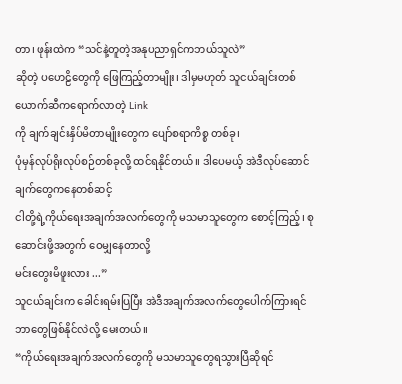တာ၊ ဖုန်းထဲက “သင်နဲ့တူတဲ့အနုပညာရှင်ကဘယ်သူလဲ”
ဆိုတဲ့ ပဟေဠိတွေကို ဖြေကြည့်တာမျိုး၊ ဒါမှမဟုတ် သူငယ်ချင်းတစ်ယောက်ဆီကရောက်လာတဲ့ Link
ကို ချက်ချင်းနှိပ်မိတာမျိုးတွေက ပျော်စရာကိစ္စ တစ်ခု၊
ပုံမှန်လုပ်ရိုးလုပ်စဉ်တစ်ခုလို့ ထင်ရနိုင်တယ်။ ဒါပေမယ့် အဲဒီလုပ်ဆောင်ချက်တွေကနေတစ်ဆင့်
ငါတို့ရဲ့ကိုယ်ရေးအချက်အလက်တွေကို မသမာသူတွေက စောင့်ကြည့်၊ စုဆောင်းဖို့အတွက် ဝေမျှနေတာလို့
မင်းတွေးမိဖူးလား ...”
သူငယ်ချင်းက ခေါင်းရမ်းပြပြီး အဲဒီအချက်အလက်တွေပေါက်ကြားရင်
ဘာတွေဖြစ်နိုင်လဲလို့ မေးတယ်။
“ကိုယ်ရေးအချက်အလက်တွေကို မသမာသူတွေရသွားပြီဆိုရင်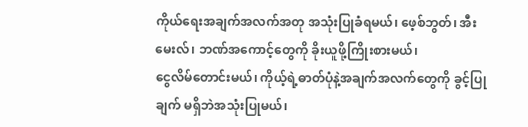ကိုယ်ရေးအချက်အလက်အတု အသုံးပြုခံရမယ်၊ ဖေ့စ်ဘွတ်၊ အီးမေးလ်၊ ဘဏ်အကောင့်တွေကို ခိုးယူဖို့ကြိုးစားမယ်၊
ငွေလိမ်တောင်းမယ်၊ ကိုယ့်ရဲ့ဓာတ်ပုံနဲ့အချက်အလက်တွေကို ခွင့်ပြုချက် မရှိဘဲအသုံးပြုမယ်၊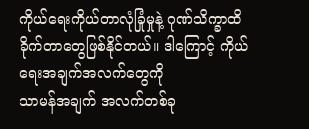ကိုယ်ရေးကိုယ်တာလုံခြုံမှုနဲ့ ဂုဏ်သိက္ခာထိခိုက်တာတွေဖြစ်နိုင်တယ်။ ဒါကြောင့် ကိုယ်ရေးအချက်အလက်တွေကို
သာမန်အချက် အလက်တစ်ခု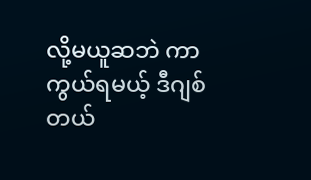လို့မယူဆဘဲ ကာကွယ်ရမယ့် ဒီဂျစ်တယ်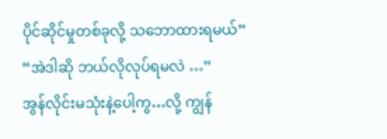ပိုင်ဆိုင်မှုတစ်ခုလို့ သဘောထားရမယ်”
“အဲဒါဆို ဘယ်လိုလုပ်ရမလဲ …”
အွန်လိုင်းမသုံးနဲ့ပေါ့ကွ…လို့ ကျွန်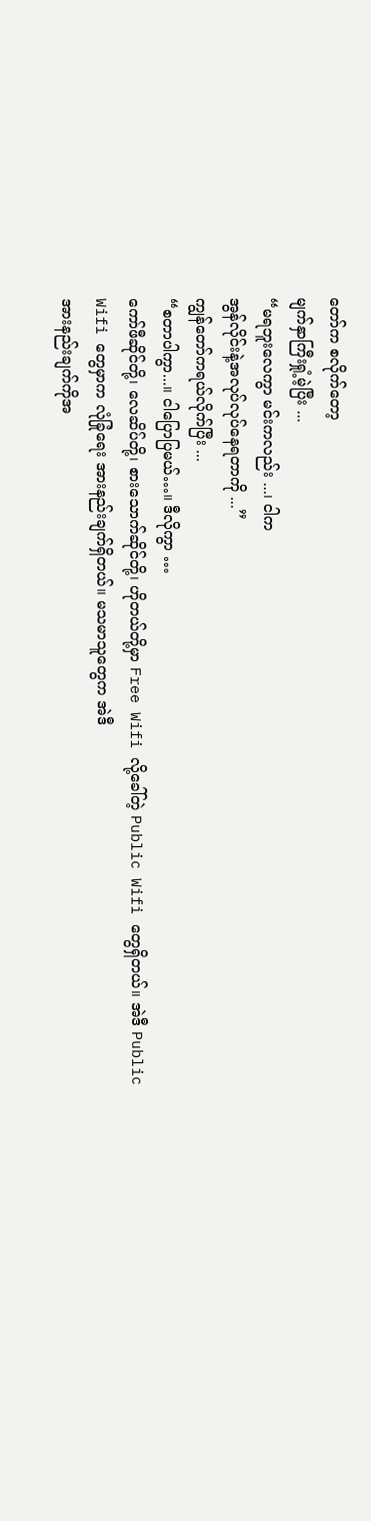တော်က စလိုက်တော့
မျက်နှာကြီးရှုံ့မဲ့ပြီး ...
“မရဘူးလေကွာ မင်းကလည်း ...၊ ငါက
အွန်လိုင်းနဲ့အလုပ်လုပ်နေရတာကို ...”
ကျွန်တော်ကရယ်လိုက်ပြီး ...
“စတာပါကွာ...။ ငါပြောပြမယ်…။ ဒီလိုကွာ …
ကော်ဖီဆိုင်တို့၊ လေဆိပ်တို့၊ စားသောက်ဆိုင်တို့၊ ဟိုတယ်တို့မှာ Free Wifi လို့ခေါ်တဲ့ Public Wifi တွေရှိတယ်။ အဲဒီ Public
Wifi တွေမှာက လုံခြုံရေး အားနည်းချက်ရှိတယ်။ မသမာသူတွေက အဲဒီ
အားနည်းချက်ကိုအ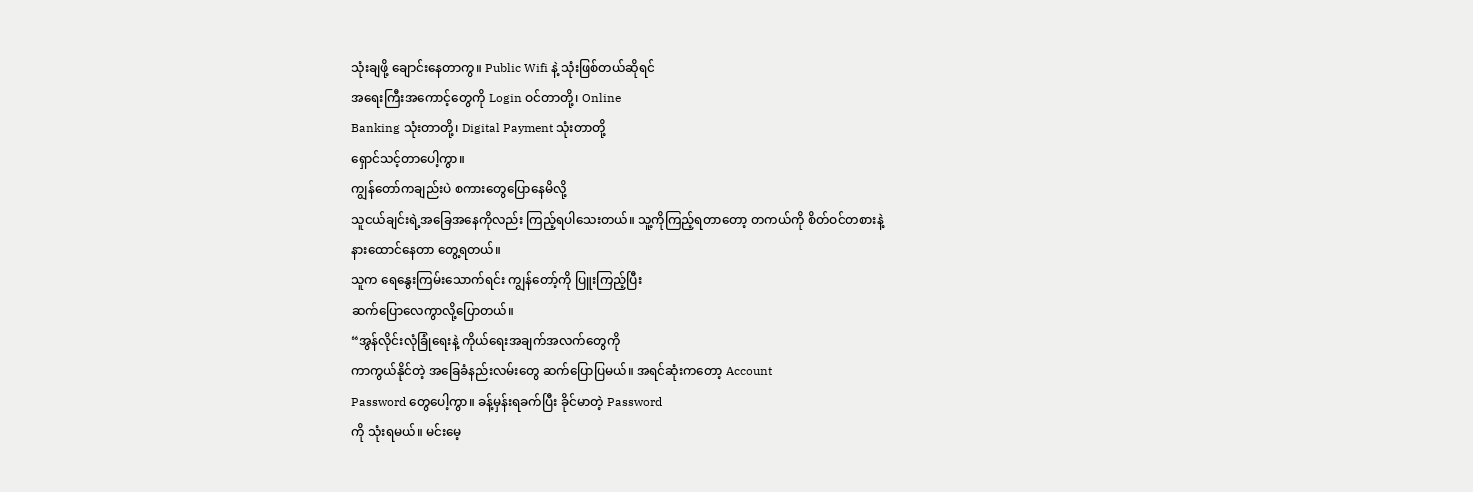သုံးချဖို့ ချောင်းနေတာကွ။ Public Wifi နဲ့ သုံးဖြစ်တယ်ဆိုရင်
အရေးကြီးအကောင့်တွေကို Login ဝင်တာတို့၊ Online
Banking သုံးတာတို့၊ Digital Payment သုံးတာတို့
ရှောင်သင့်တာပေါ့ကွာ။
ကျွန်တော်ကချည်းပဲ စကားတွေပြောနေမိလို့
သူငယ်ချင်းရဲ့အခြေအနေကိုလည်း ကြည့်ရပါသေးတယ်။ သူ့ကိုကြည့်ရတာတော့ တကယ်ကို စိတ်ဝင်တစားနဲ့
နားထောင်နေတာ တွေ့ရတယ်။
သူက ရေနွေးကြမ်းသောက်ရင်း ကျွန်တော့်ကို ပြူးကြည့်ပြီး
ဆက်ပြောလေကွာလို့ပြောတယ်။
“အွန်လိုင်းလုံခြုံရေးနဲ့ ကိုယ်ရေးအချက်အလက်တွေကို
ကာကွယ်နိုင်တဲ့ အခြေခံနည်းလမ်းတွေ ဆက်ပြောပြမယ်။ အရင်ဆုံးကတော့ Account
Password တွေပေါ့ကွာ။ ခန့်မှန်းရခက်ပြီး ခိုင်မာတဲ့ Password
ကို သုံးရမယ်။ မင်းမေ့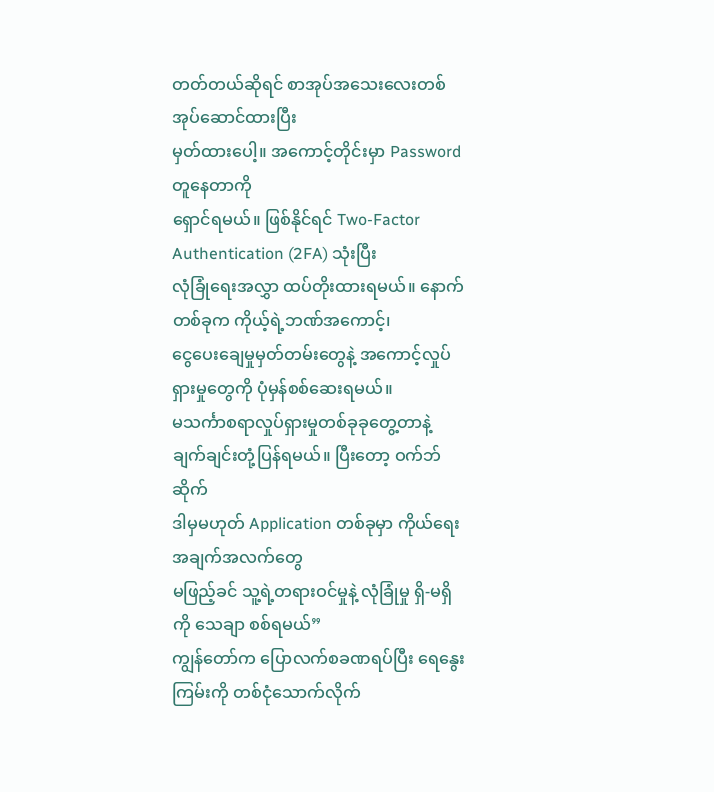တတ်တယ်ဆိုရင် စာအုပ်အသေးလေးတစ်အုပ်ဆောင်ထားပြီး
မှတ်ထားပေါ့။ အကောင့်တိုင်းမှာ Password တူနေတာကို
ရှောင်ရမယ်။ ဖြစ်နိုင်ရင် Two-Factor Authentication (2FA) သုံးပြီး
လုံခြုံရေးအလွှာ ထပ်တိုးထားရမယ်။ နောက်တစ်ခုက ကိုယ့်ရဲ့ဘဏ်အကောင့်၊
ငွေပေးချေမှုမှတ်တမ်းတွေနဲ့ အကောင့်လှုပ်ရှားမှုတွေကို ပုံမှန်စစ်ဆေးရမယ်။
မသင်္ကာစရာလှုပ်ရှားမှုတစ်ခုခုတွေ့တာနဲ့ ချက်ချင်းတုံ့ပြန်ရမယ်။ ပြီးတော့ ဝက်ဘ်ဆိုက်
ဒါမှမဟုတ် Application တစ်ခုမှာ ကိုယ်ရေးအချက်အလက်တွေ
မဖြည့်ခင် သူ့ရဲ့တရားဝင်မှုနဲ့ လုံခြုံမှု ရှိ-မရှိကို သေချာ စစ်ရမယ်”
ကျွန်တော်က ပြောလက်စခဏရပ်ပြီး ရေနွေးကြမ်းကို တစ်ငုံသောက်လိုက်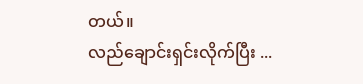တယ်။
လည်ချောင်းရှင်းလိုက်ပြီး ...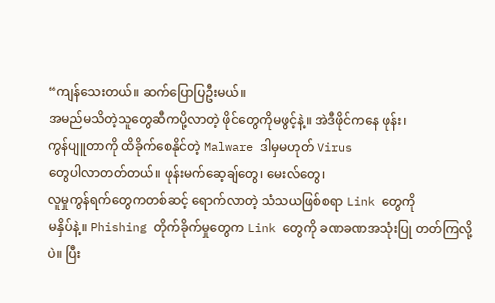“ကျန်သေးတယ်။ ဆက်ပြောပြဦးမယ်။
အမည်မသိတဲ့သူတွေဆီကပို့လာတဲ့ ဖိုင်တွေကိုမဖွင့်နဲ့။ အဲဒီဖိုင်ကနေ ဖုန်း၊
ကွန်ပျူတာကို ထိခိုက်စေနိုင်တဲ့ Malware ဒါမှမဟုတ် Virus
တွေပါလာတတ်တယ်။ ဖုန်းမက်ဆေ့ချ်တွေ၊ မေးလ်တွေ၊
လူမှုကွန်ရက်တွေကတစ်ဆင့် ရောက်လာတဲ့ သံသယဖြစ်စရာ Link တွေကို
မနှိပ်နဲ့။ Phishing တိုက်ခိုက်မှုတွေက Link တွေကို ခဏခဏအသုံးပြု တတ်ကြလို့ပဲ။ ပြီး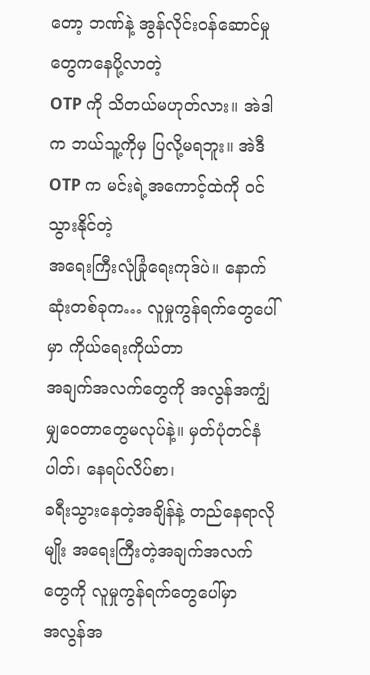တော့ ဘဏ်နဲ့ အွန်လိုင်းဝန်ဆောင်မှုတွေကနေပို့လာတဲ့
OTP ကို သိတယ်မဟုတ်လား။ အဲဒါက ဘယ်သူ့ကိုမှ ပြလို့မရဘူး။ အဲဒီ
OTP က မင်းရဲ့အကောင့်ထဲကို ဝင်သွားနိုင်တဲ့
အရေးကြီးလုံခြုံရေးကုဒ်ပဲ။ နောက်ဆုံးတစ်ခုက… လူမှုကွန်ရက်တွေပေါ်မှာ ကိုယ်ရေးကိုယ်တာ
အချက်အလက်တွေကို အလွန်အကျွံ မျှဝေတာတွေမလုပ်နဲ့။ မှတ်ပုံတင်နံပါတ်၊ နေရပ်လိပ်စာ၊
ခရီးသွားနေတဲ့အချိန်နဲ့ တည်နေရာလိုမျိုး အရေးကြီးတဲ့အချက်အလက်တွေကို လူမှုကွန်ရက်တွေပေါ်မှာ
အလွန်အ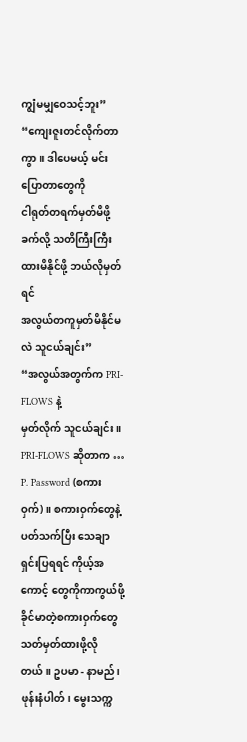ကျွံမမျှဝေသင့်ဘူး”
“ကျေးဇူးတင်လိုက်တာကွာ။ ဒါပေမယ့် မင်းပြောတာတွေကို
ငါရုတ်တရက်မှတ်မိဖို့ခက်လို့ သတိကြီးကြီးထားမိနိုင်ဖို့ ဘယ်လိုမှတ်ရင်
အလွယ်တကူမှတ်မိနိုင်မလဲ သူငယ်ချင်း”
“အလွယ်အတွက်က PRI-FLOWS နဲ့
မှတ်လိုက် သူငယ်ချင်း။ PRI-FLOWS ဆိုတာက …
P. Password (စကားဝှက်)။ စကားဝှက်တွေနဲ့
ပတ်သက်ပြီး သေချာရှင်းပြရရင် ကိုယ့်အကောင့် တွေကိုကာကွယ်ဖို့ ခိုင်မာတဲ့စကားဝှက်တွေ
သတ်မှတ်ထားဖို့လိုတယ်။ ဥပမာ - နာမည်၊ ဖုန်းနံပါတ်၊ မွေးသက္က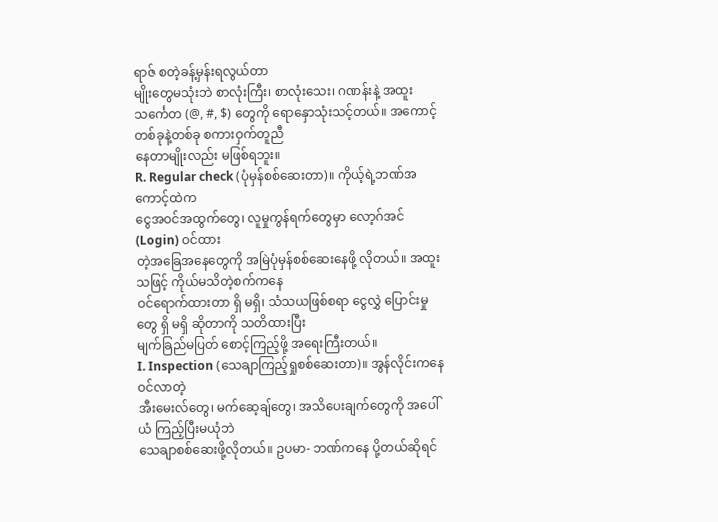ရာဇ် စတဲ့ခန့်မှန်းရလွယ်တာ
မျိုးတွေမသုံးဘဲ စာလုံးကြီး၊ စာလုံးသေး၊ ဂဏန်းနဲ့ အထူးသင်္ကေတ (@, #, $) တွေကို ရောနှောသုံးသင့်တယ်။ အကောင့်တစ်ခုနဲ့တစ်ခု စကားဝှက်တူညီ
နေတာမျိုးလည်း မဖြစ်ရဘူး။
R. Regular check (ပုံမှန်စစ်ဆေးတာ)။ ကိုယ့်ရဲ့ဘဏ်အကောင့်ထဲက
ငွေအဝင်အထွက်တွေ၊ လူမှုကွန်ရက်တွေမှာ လော့ဂ်အင် (Login) ဝင်ထား
တဲ့အခြေအနေတွေကို အမြဲပုံမှန်စစ်ဆေးနေဖို့ လိုတယ်။ အထူးသဖြင့် ကိုယ်မသိတဲ့စက်ကနေ
ဝင်ရောက်ထားတာ ရှိ မရှိ၊ သံသယဖြစ်စရာ ငွေလွှဲ ပြောင်းမှုတွေ ရှိ မရှိ ဆိုတာကို သတိထားပြီး
မျက်ခြည်မပြတ် စောင့်ကြည့်ဖို့ အရေးကြီးတယ်။
I. Inspection (သေချာကြည့်ရှုစစ်ဆေးတာ)။ အွန်လိုင်းကနေဝင်လာတဲ့
အီးမေးလ်တွေ၊ မက်ဆေ့ချ်တွေ၊ အသိပေးချက်တွေကို အပေါ်ယံ ကြည့်ပြီးမယုံဘဲ
သေချာစစ်ဆေးဖို့လိုတယ်။ ဥပမာ- ဘဏ်ကနေ ပို့တယ်ဆိုရင်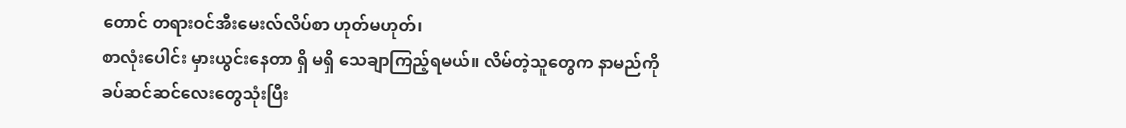တောင် တရားဝင်အီးမေးလ်လိပ်စာ ဟုတ်မဟုတ်၊
စာလုံးပေါင်း မှားယွင်းနေတာ ရှိ မရှိ သေချာကြည့်ရမယ်။ လိမ်တဲ့သူတွေက နာမည်ကို
ခပ်ဆင်ဆင်လေးတွေသုံးပြီး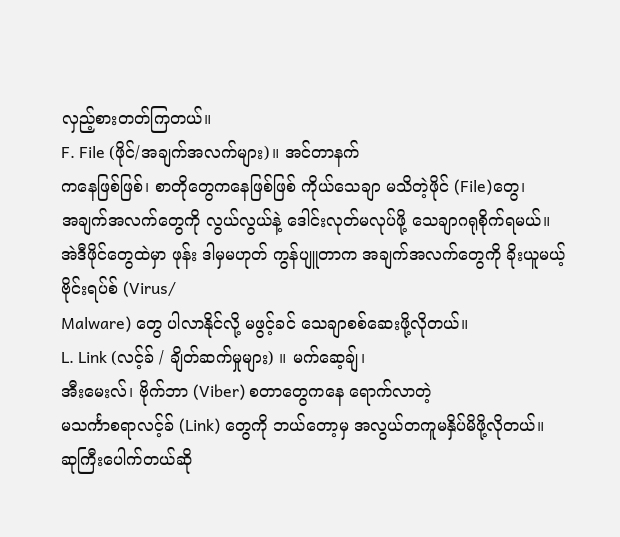လှည့်စားတတ်ကြတယ်။
F. File (ဖိုင်/အချက်အလက်များ)။ အင်တာနက်
ကနေဖြစ်ဖြစ်၊ စာတိုတွေကနေဖြစ်ဖြစ် ကိုယ်သေချာ မသိတဲ့ဖိုင် (File)တွေ၊
အချက်အလက်တွေကို လွယ်လွယ်နဲ့ ဒေါင်းလုတ်မလုပ်ဖို့ သေချာဂရုစိုက်ရမယ်။
အဲဒီဖိုင်တွေထဲမှာ ဖုန်း ဒါမှမဟုတ် ကွန်ပျူတာက အချက်အလက်တွေကို ခိုးယူမယ့်
ဗိုင်းရပ်စ် (Virus/
Malware) တွေ ပါလာနိုင်လို့ မဖွင့်ခင် သေချာစစ်ဆေးဖို့လိုတယ်။
L. Link (လင့်ခ် / ချိတ်ဆက်မှုများ) ။ မက်ဆေ့ချ်၊
အီးမေးလ်၊ ဗိုက်ဘာ (Viber) စတာတွေကနေ ရောက်လာတဲ့
မသင်္ကာစရာလင့်ခ် (Link) တွေကို ဘယ်တော့မှ အလွယ်တကူမနှိပ်မိဖို့လိုတယ်။
ဆုကြီးပေါက်တယ်ဆို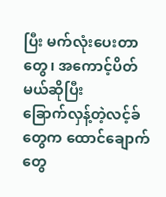ပြီး မက်လုံးပေးတာတွေ၊ အကောင့်ပိတ်မယ်ဆိုပြီး
ခြောက်လှန့်တဲ့လင့်ခ်တွေက ထောင်ချောက်တွေ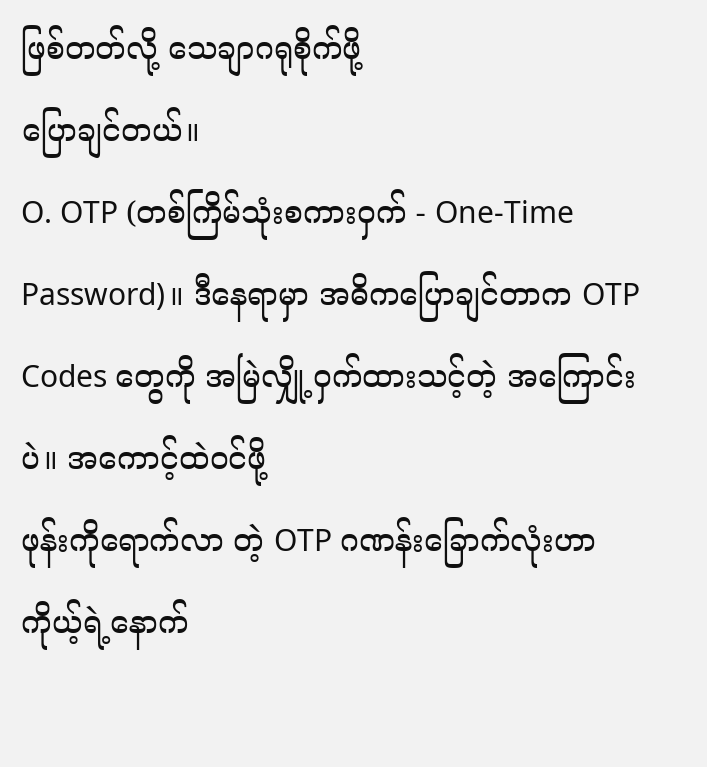ဖြစ်တတ်လို့ သေချာဂရုစိုက်ဖို့
ပြောချင်တယ်။
O. OTP (တစ်ကြိမ်သုံးစကားဝှက် - One-Time
Password)။ ဒီနေရာမှာ အဓိကပြောချင်တာက OTP Codes တွေကို အမြဲလျှို့ဝှက်ထားသင့်တဲ့ အကြောင်းပဲ။ အကောင့်ထဲဝင်ဖို့
ဖုန်းကိုရောက်လာ တဲ့ OTP ဂဏန်းခြောက်လုံးဟာ
ကိုယ့်ရဲ့နောက်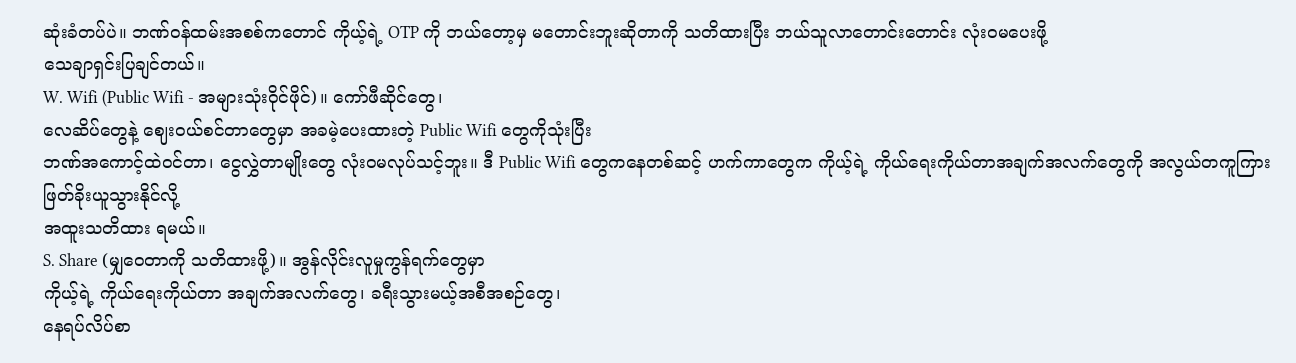ဆုံးခံတပ်ပဲ။ ဘဏ်ဝန်ထမ်းအစစ်ကတောင် ကိုယ့်ရဲ့ OTP ကို ဘယ်တော့မှ မတောင်းဘူးဆိုတာကို သတိထားပြီး ဘယ်သူလာတောင်းတောင်း လုံးဝမပေးဖို့
သေချာရှင်းပြချင်တယ်။
W. Wifi (Public Wifi - အများသုံးဝိုင်ဖိုင်)။ ကော်ဖီဆိုင်တွေ၊
လေဆိပ်တွေနဲ့ ဈေးဝယ်စင်တာတွေမှာ အခမဲ့ပေးထားတဲ့ Public Wifi တွေကိုသုံးပြီး
ဘဏ်အကောင့်ထဲဝင်တာ၊ ငွေလွှဲတာမျိုးတွေ လုံးဝမလုပ်သင့်ဘူး။ ဒီ Public Wifi တွေကနေတစ်ဆင့် ဟက်ကာတွေက ကိုယ့်ရဲ့ ကိုယ်ရေးကိုယ်တာအချက်အလက်တွေကို အလွယ်တကူကြားဖြတ်ခိုးယူသွားနိုင်လို့
အထူးသတိထား ရမယ်။
S. Share (မျှဝေတာကို သတိထားဖို့)။ အွန်လိုင်းလူမှုကွန်ရက်တွေမှာ
ကိုယ့်ရဲ့ ကိုယ်ရေးကိုယ်တာ အချက်အလက်တွေ၊ ခရီးသွားမယ့်အစီအစဉ်တွေ၊
နေရပ်လိပ်စာ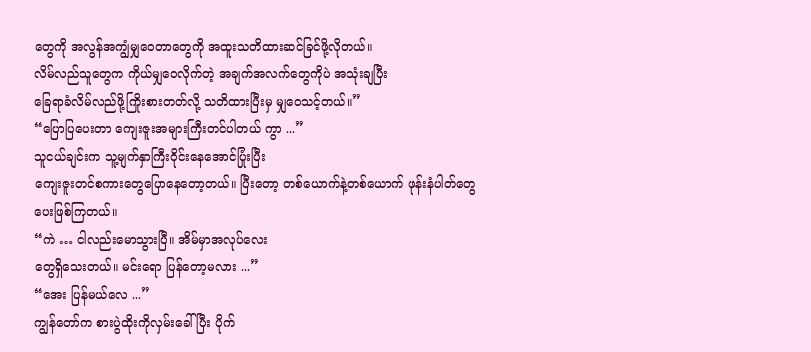တွေကို အလွန်အကျွံမျှဝေတာတွေကို အထူးသတိထားဆင်ခြင်ဖို့လိုတယ်။
လိမ်လည်သူတွေက ကိုယ်မျှဝေလိုက်တဲ့ အချက်အလက်တွေကိုပဲ အသုံးချပြီး
ခြေရာခံလိမ်လည်ဖို့ကြိုးစားတတ်လို့ သတိထားပြီးမှ မျှဝေသင့်တယ်။”
“ပြောပြပေးတာ ကျေးဇူးအများကြီးတင်ပါတယ် ကွာ ...”
သူငယ်ချင်းက သူ့မျက်နှာကြီးဝိုင်းနေအောင်ပြုံးပြီး
ကျေးဇူးတင်စကားတွေပြောနေတော့တယ်။ ပြီးတော့ တစ်ယောက်နဲ့တစ်ယောက် ဖုန်းနံပါတ်တွေ
ပေးဖြစ်ကြတယ်။
“ကဲ … ငါလည်းမောသွားပြီ။ အိမ်မှာအလုပ်လေး
တွေရှိသေးတယ်။ မင်းရော ပြန်တော့မလား ...”
“အေး ပြန်မယ်လေ ...”
ကျွန်တော်က စားပွဲထိုးကိုလှမ်းခေါ်ပြီး ပိုက်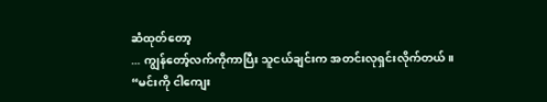ဆံထုတ်တော့
... ကျွန်တော့်လက်ကိုကာပြီး သူငယ်ချင်းက အတင်းလုရှင်းလိုက်တယ်။
“မင်းကို ငါကျေး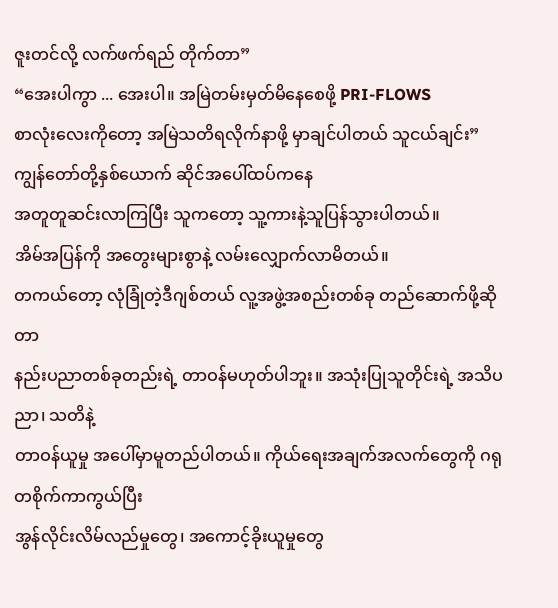ဇူးတင်လို့ လက်ဖက်ရည် တိုက်တာ”
“အေးပါကွာ ... အေးပါ။ အမြဲတမ်းမှတ်မိနေစေဖို့ PRI-FLOWS
စာလုံးလေးကိုတော့ အမြဲသတိရလိုက်နာဖို့ မှာချင်ပါတယ် သူငယ်ချင်း”
ကျွန်တော်တို့နှစ်ယောက် ဆိုင်အပေါ်ထပ်ကနေ
အတူတူဆင်းလာကြပြီး သူကတော့ သူ့ကားနဲ့သူပြန်သွားပါတယ်။
အိမ်အပြန်ကို အတွေးများစွာနဲ့ လမ်းလျှောက်လာမိတယ်။
တကယ်တော့ လုံခြုံတဲ့ဒီဂျစ်တယ် လူ့အဖွဲ့အစည်းတစ်ခု တည်ဆောက်ဖို့ဆိုတာ
နည်းပညာတစ်ခုတည်းရဲ့ တာဝန်မဟုတ်ပါဘူး။ အသုံးပြုသူတိုင်းရဲ့ အသိပညာ၊ သတိနဲ့
တာဝန်ယူမှု အပေါ်မှာမူတည်ပါတယ်။ ကိုယ်ရေးအချက်အလက်တွေကို ဂရုတစိုက်ကာကွယ်ပြီး
အွန်လိုင်းလိမ်လည်မှုတွေ၊ အကောင့်ခိုးယူမှုတွေ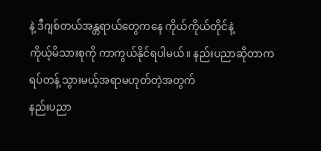နဲ့ ဒီဂျစ်တယ်အန္တရာယ်တွေကနေ ကိုယ်ကိုယ်တိုင်နဲ့
ကိုယ့်မိသားစုကို ကာကွယ်နိုင်ရပါမယ်။ နည်းပညာဆိုတာက ရပ်တန့် သွားမယ့်အရာမဟုတ်တဲ့အတွက်
နည်းပညာ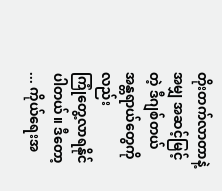တိုးတက်လာတာနဲ့အမျှ အဆင့်မြင့်တဲ့ ဒီဂျစ်တယ်အန္တရာယ်တွေကိုလည်း
ကြုံတွေ့လာရနိုင်ပါတယ်။ ဒီတော့ ... ကိုယ်ရေးအ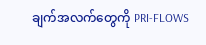ချက်အလက်တွေကို PRI-FLOWS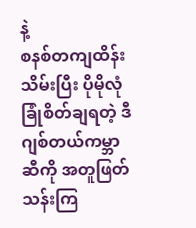နဲ့
စနစ်တကျထိန်းသိမ်းပြီး ပိုမိုလုံခြုံစိတ်ချရတဲ့ ဒီဂျစ်တယ်ကမ္ဘာဆီကို အတူဖြတ်သန်းကြ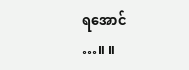ရအောင်
…။ ။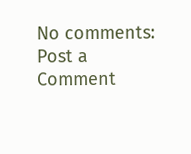No comments:
Post a Comment